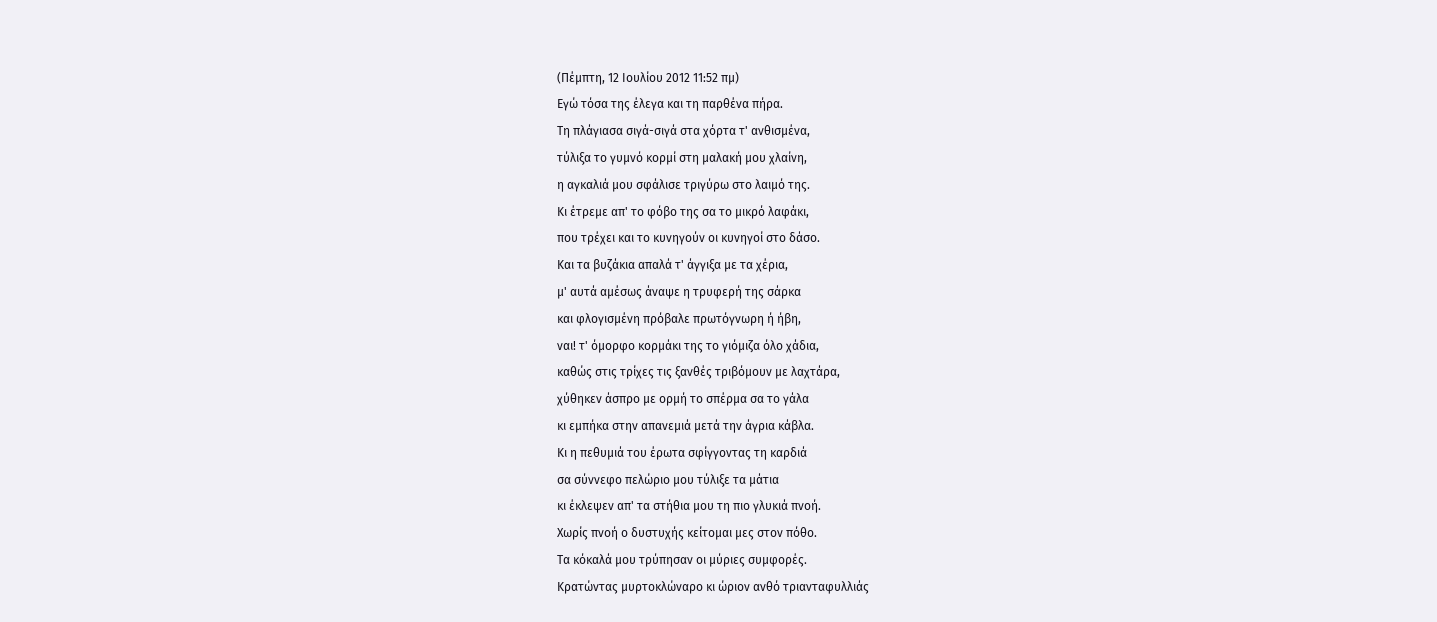(Πέμπτη, 12 Ιουλίου 2012 11:52 πμ)
Εγώ τόσα της έλεγα και τη παρθένα πήρα.
Τη πλάγιασα σιγά-σιγά στα χόρτα τ' ανθισμένα,
τύλιξα το γυμνό κορμί στη μαλακή μου χλαίνη,
η αγκαλιά μου σφάλισε τριγύρω στο λαιμό της.
Κι έτρεμε απ' το φόβο της σα το μικρό λαφάκι,
που τρέχει και το κυνηγούν οι κυνηγοί στο δάσο.
Και τα βυζάκια απαλά τ' άγγιξα με τα χέρια,
μ' αυτά αμέσως άναψε η τρυφερή της σάρκα
και φλογισμένη πρόβαλε πρωτόγνωρη ή ήβη,
ναι! τ' όμορφο κορμάκι της το γιόμιζα όλο χάδια,
καθώς στις τρίχες τις ξανθές τριβόμουν με λαχτάρα,
χύθηκεν άσπρο με ορμή το σπέρμα σα το γάλα
κι εμπήκα στην απανεμιά μετά την άγρια κάβλα.
Κι η πεθυμιά του έρωτα σφίγγοντας τη καρδιά
σα σύννεφο πελώριο μου τύλιξε τα μάτια
κι έκλεψεν απ' τα στήθια μου τη πιο γλυκιά πνοή.
Χωρίς πνοή ο δυστυχής κείτομαι μες στον πόθο.
Τα κόκαλά μου τρύπησαν οι μύριες συμφορές.
Κρατώντας μυρτοκλώναρο κι ώριον ανθό τριανταφυλλιάς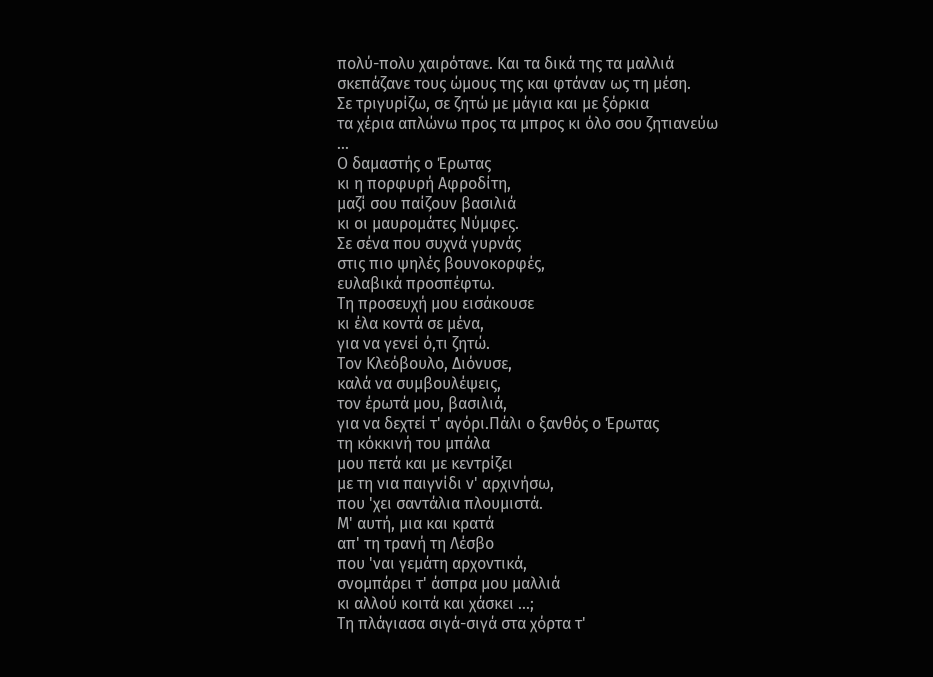πολύ-πολυ χαιρότανε. Και τα δικά της τα μαλλιά
σκεπάζανε τους ώμους της και φτάναν ως τη μέση.
Σε τριγυρίζω, σε ζητώ με μάγια και με ξόρκια
τα χέρια απλώνω προς τα μπρος κι όλο σου ζητιανεύω
...
Ο δαμαστής ο Έρωτας
κι η πορφυρή Αφροδίτη,
μαζί σου παίζουν βασιλιά
κι οι μαυρομάτες Νύμφες.
Σε σένα που συχνά γυρνάς
στις πιο ψηλές βουνοκορφές,
ευλαβικά προσπέφτω.
Τη προσευχή μου εισάκουσε
κι έλα κοντά σε μένα,
για να γενεί ό,τι ζητώ.
Τον Κλεόβουλο, Διόνυσε,
καλά να συμβουλέψεις,
τον έρωτά μου, βασιλιά,
για να δεχτεί τ' αγόρι.Πάλι ο ξανθός ο Έρωτας
τη κόκκινή του μπάλα
μου πετά και με κεντρίζει
με τη νια παιγνίδι ν' αρχινήσω,
που 'χει σαντάλια πλουμιστά.
Μ' αυτή, μια και κρατά
απ' τη τρανή τη Λέσβο
που 'ναι γεμάτη αρχοντικά,
σνομπάρει τ' άσπρα μου μαλλιά
κι αλλού κοιτά και χάσκει ...;
Τη πλάγιασα σιγά-σιγά στα χόρτα τ'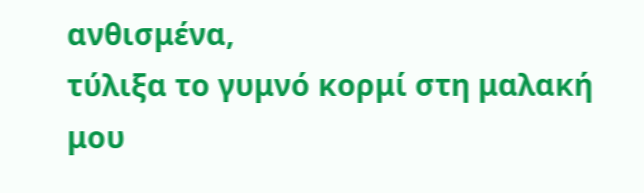ανθισμένα,
τύλιξα το γυμνό κορμί στη μαλακή μου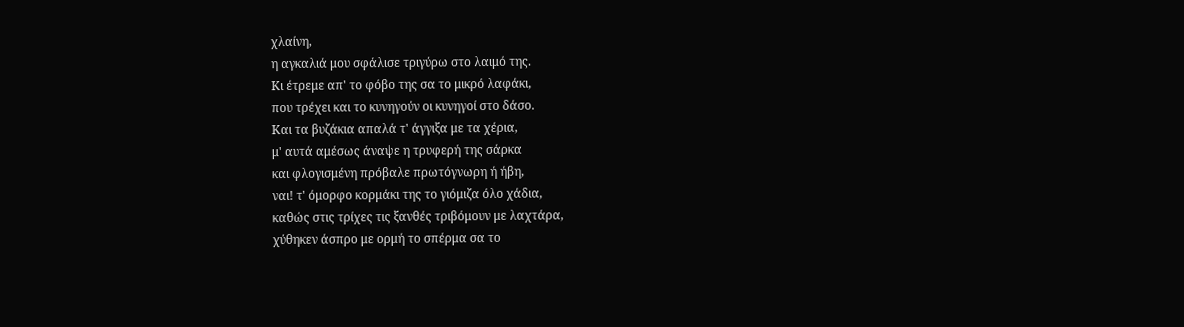χλαίνη,
η αγκαλιά μου σφάλισε τριγύρω στο λαιμό της.
Κι έτρεμε απ' το φόβο της σα το μικρό λαφάκι,
που τρέχει και το κυνηγούν οι κυνηγοί στο δάσο.
Και τα βυζάκια απαλά τ' άγγιξα με τα χέρια,
μ' αυτά αμέσως άναψε η τρυφερή της σάρκα
και φλογισμένη πρόβαλε πρωτόγνωρη ή ήβη,
ναι! τ' όμορφο κορμάκι της το γιόμιζα όλο χάδια,
καθώς στις τρίχες τις ξανθές τριβόμουν με λαχτάρα,
χύθηκεν άσπρο με ορμή το σπέρμα σα το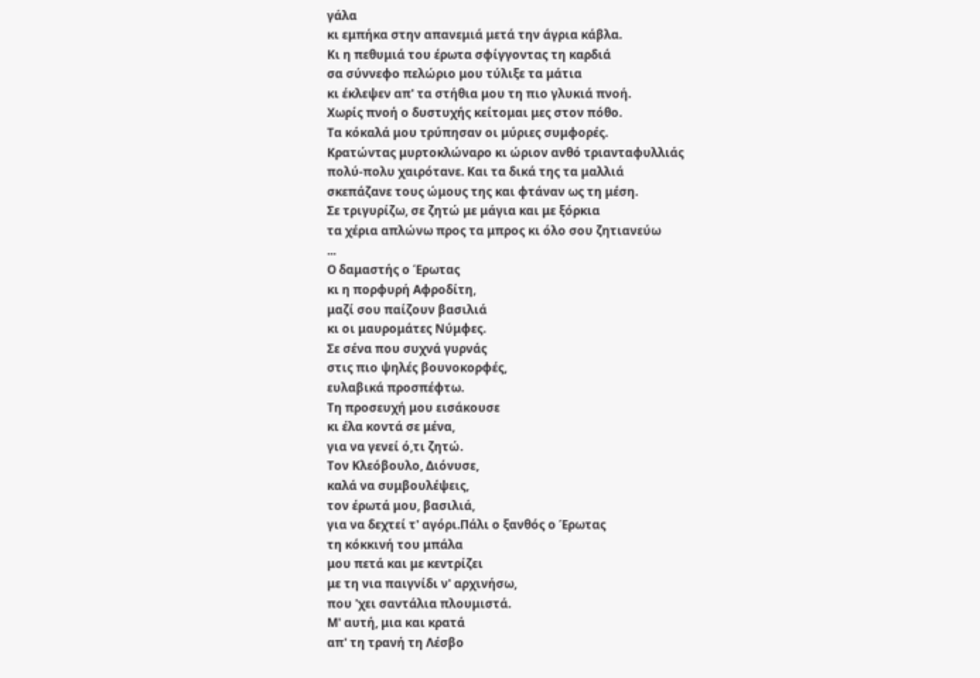γάλα
κι εμπήκα στην απανεμιά μετά την άγρια κάβλα.
Κι η πεθυμιά του έρωτα σφίγγοντας τη καρδιά
σα σύννεφο πελώριο μου τύλιξε τα μάτια
κι έκλεψεν απ' τα στήθια μου τη πιο γλυκιά πνοή.
Χωρίς πνοή ο δυστυχής κείτομαι μες στον πόθο.
Τα κόκαλά μου τρύπησαν οι μύριες συμφορές.
Κρατώντας μυρτοκλώναρο κι ώριον ανθό τριανταφυλλιάς
πολύ-πολυ χαιρότανε. Και τα δικά της τα μαλλιά
σκεπάζανε τους ώμους της και φτάναν ως τη μέση.
Σε τριγυρίζω, σε ζητώ με μάγια και με ξόρκια
τα χέρια απλώνω προς τα μπρος κι όλο σου ζητιανεύω
...
Ο δαμαστής ο Έρωτας
κι η πορφυρή Αφροδίτη,
μαζί σου παίζουν βασιλιά
κι οι μαυρομάτες Νύμφες.
Σε σένα που συχνά γυρνάς
στις πιο ψηλές βουνοκορφές,
ευλαβικά προσπέφτω.
Τη προσευχή μου εισάκουσε
κι έλα κοντά σε μένα,
για να γενεί ό,τι ζητώ.
Τον Κλεόβουλο, Διόνυσε,
καλά να συμβουλέψεις,
τον έρωτά μου, βασιλιά,
για να δεχτεί τ' αγόρι.Πάλι ο ξανθός ο Έρωτας
τη κόκκινή του μπάλα
μου πετά και με κεντρίζει
με τη νια παιγνίδι ν' αρχινήσω,
που 'χει σαντάλια πλουμιστά.
Μ' αυτή, μια και κρατά
απ' τη τρανή τη Λέσβο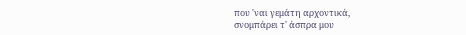που 'ναι γεμάτη αρχοντικά,
σνομπάρει τ' άσπρα μου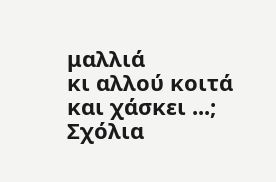μαλλιά
κι αλλού κοιτά και χάσκει ...;
Σχόλια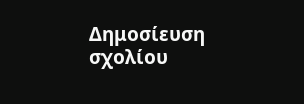Δημοσίευση σχολίου